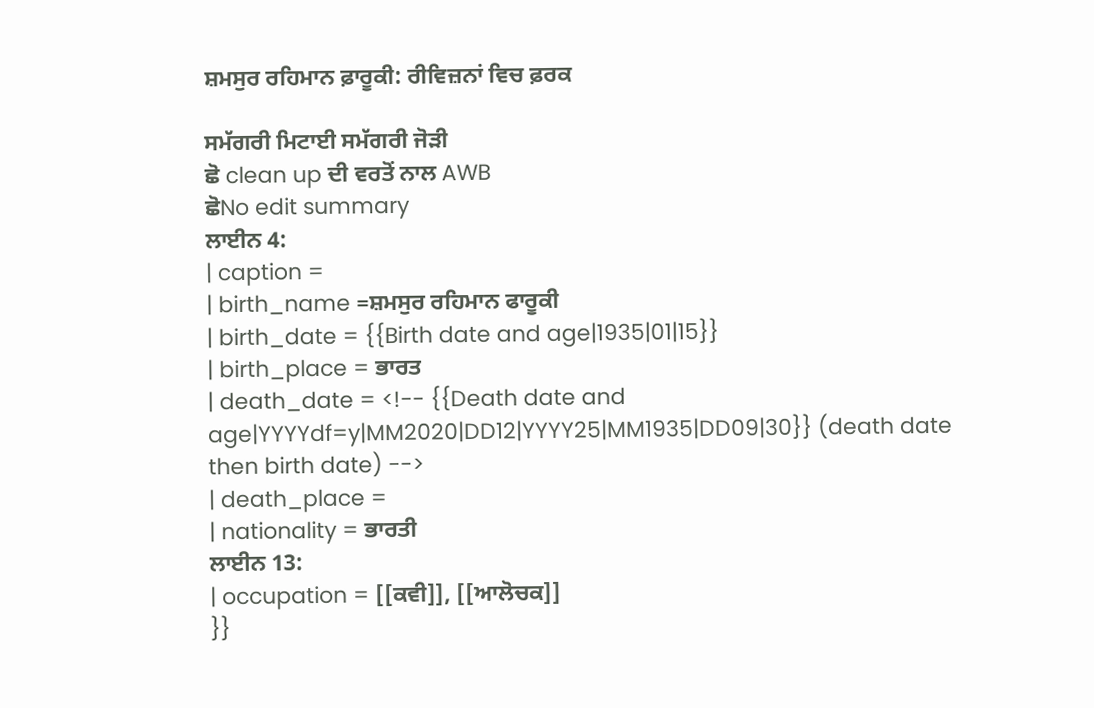ਸ਼ਮਸੁਰ ਰਹਿਮਾਨ ਫ਼ਾਰੂਕੀ: ਰੀਵਿਜ਼ਨਾਂ ਵਿਚ ਫ਼ਰਕ

ਸਮੱਗਰੀ ਮਿਟਾਈ ਸਮੱਗਰੀ ਜੋੜੀ
ਛੋ clean up ਦੀ ਵਰਤੋਂ ਨਾਲ AWB
ਛੋNo edit summary
ਲਾਈਨ 4:
| caption =
| birth_name =ਸ਼ਮਸੁਰ ਰਹਿਮਾਨ ਫਾਰੂਕੀ
| birth_date = {{Birth date and age|1935|01|15}}
| birth_place = ਭਾਰਤ
| death_date = <!-- {{Death date and age|YYYYdf=y|MM2020|DD12|YYYY25|MM1935|DD09|30}} (death date then birth date) -->
| death_place =
| nationality = ਭਾਰਤੀ
ਲਾਈਨ 13:
| occupation = [[ਕਵੀ]], [[ਆਲੋਚਕ]]
}}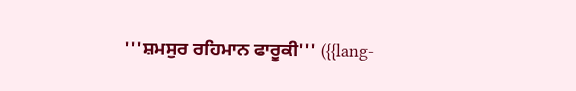'''ਸ਼ਮਸੁਰ ਰਹਿਮਾਨ ਫਾਰੂਕੀ''' ({{lang-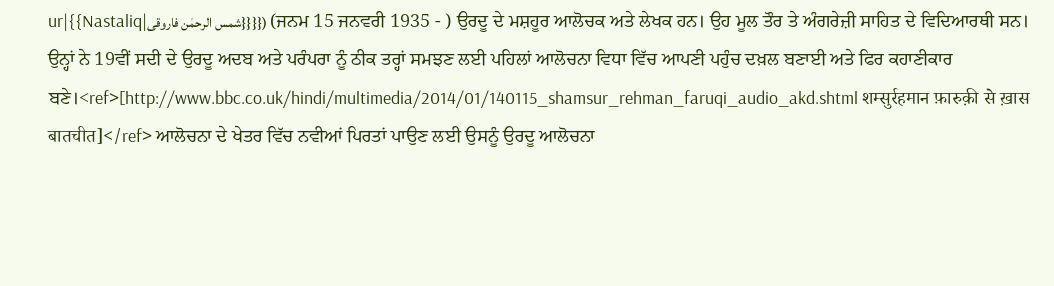ur|{{Nastaliq|شمس الرحمٰن فاروقی}}}}) (ਜਨਮ 15 ਜਨਵਰੀ 1935 - ) ਉਰਦੂ ਦੇ ਮਸ਼ਹੂਰ ਆਲੋਚਕ ਅਤੇ ਲੇਖਕ ਹਨ। ਉਹ ਮੂਲ ਤੌਰ ਤੇ ਅੰਗਰੇਜ਼ੀ ਸਾਹਿਤ ਦੇ ਵਿਦਿਆਰਥੀ ਸਨ। ਉਨ੍ਹਾਂ ਨੇ 19ਵੀਂ ਸਦੀ ਦੇ ਉਰਦੂ ਅਦਬ ਅਤੇ ਪਰੰਪਰਾ ਨੂੰ ਠੀਕ ਤਰ੍ਹਾਂ ਸਮਝਣ ਲਈ ਪਹਿਲਾਂ ਆਲੋਚਨਾ ਵਿਧਾ ਵਿੱਚ ਆਪਣੀ ਪਹੁੰਚ ਦਖ਼ਲ ਬਣਾਈ ਅਤੇ ਫਿਰ ਕਹਾਣੀਕਾਰ ਬਣੇ।<ref>[http://www.bbc.co.uk/hindi/multimedia/2014/01/140115_shamsur_rehman_faruqi_audio_akd.shtml शम्सुर्रहमान फ़ारुक़ी से ख़ास बातचीत]</ref> ਆਲੋਚਨਾ ਦੇ ਖੇਤਰ ਵਿੱਚ ਨਵੀਆਂ ਪਿਰਤਾਂ ਪਾਉਣ ਲਈ ਉਸਨੂੰ ਉਰਦੂ ਆਲੋਚਨਾ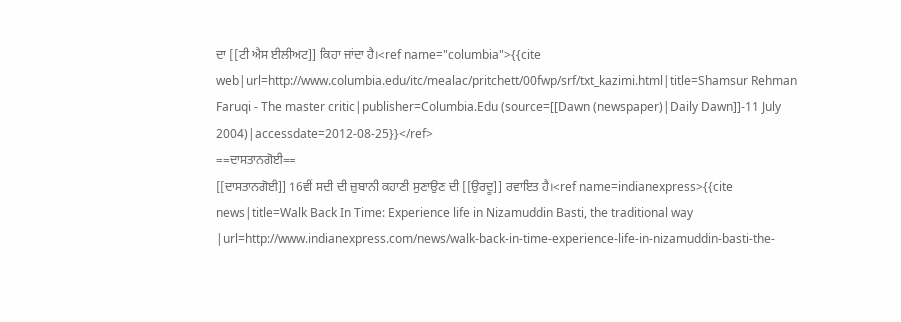ਦਾ [[ਟੀ ਐਸ ਈਲੀਅਟ]] ਕਿਹਾ ਜਾਂਦਾ ਹੈ।<ref name="columbia">{{cite web|url=http://www.columbia.edu/itc/mealac/pritchett/00fwp/srf/txt_kazimi.html|title=Shamsur Rehman Faruqi - The master critic|publisher=Columbia.Edu (source=[[Dawn (newspaper)|Daily Dawn]]-11 July 2004)|accessdate=2012-08-25}}</ref>
==ਦਾਸਤਾਨਗੋਈ==
[[ਦਾਸਤਾਨਗੋਈ]] 16ਵੀਂ ਸਦੀ ਦੀ ਜ਼ੁਬਾਨੀ ਕਹਾਣੀ ਸੁਣਾਉਣ ਦੀ [[ਉਰਦੂ]] ਰਵਾਇਤ ਹੈ।<ref name=indianexpress>{{cite news|title=Walk Back In Time: Experience life in Nizamuddin Basti, the traditional way |url=http://www.indianexpress.com/news/walk-back-in-time-experience-life-in-nizamuddin-basti-the-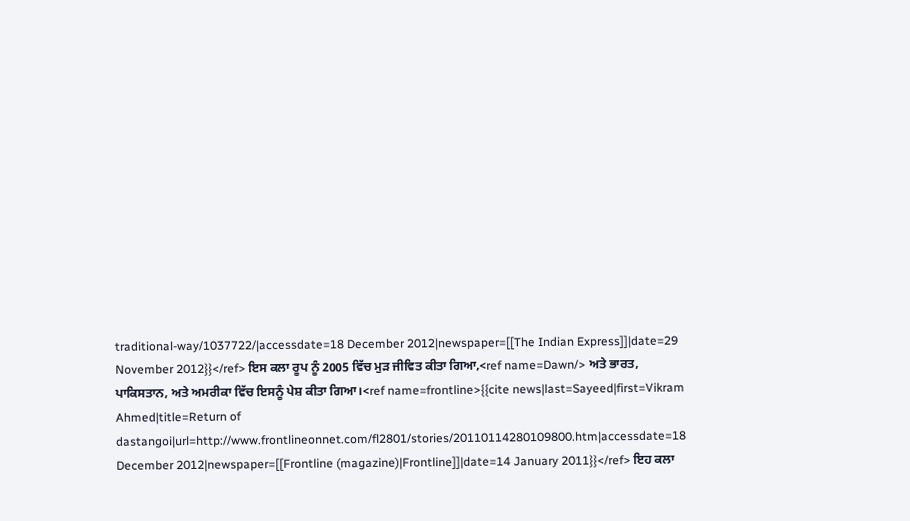traditional-way/1037722/|accessdate=18 December 2012|newspaper=[[The Indian Express]]|date=29 November 2012}}</ref> ਇਸ ਕਲਾ ਰੂਪ ਨੂੰ 2005 ਵਿੱਚ ਮੁੜ ਜੀਵਿਤ ਕੀਤਾ ਗਿਆ,<ref name=Dawn/> ਅਤੇ ਭਾਰਤ, ਪਾਕਿਸਤਾਨ, ਅਤੇ ਅਮਰੀਕਾ ਵਿੱਚ ਇਸਨੂੰ ਪੇਸ਼ ਕੀਤਾ ਗਿਆ।<ref name=frontline>{{cite news|last=Sayeed|first=Vikram Ahmed|title=Return of dastangoi|url=http://www.frontlineonnet.com/fl2801/stories/20110114280109800.htm|accessdate=18 December 2012|newspaper=[[Frontline (magazine)|Frontline]]|date=14 January 2011}}</ref> ਇਹ ਕਲਾ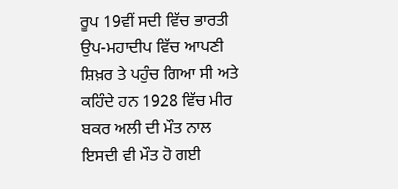ਰੂਪ 19ਵੀਂ ਸਦੀ ਵਿੱਚ ਭਾਰਤੀ ਉਪ-ਮਹਾਦੀਪ ਵਿੱਚ ਆਪਣੀ ਸ਼ਿਖ਼ਰ ਤੇ ਪਹੁੰਚ ਗਿਆ ਸੀ ਅਤੇ ਕਹਿੰਦੇ ਹਨ 1928 ਵਿੱਚ ਮੀਰ ਬਕਰ ਅਲੀ ਦੀ ਮੌਤ ਨਾਲ ਇਸਦੀ ਵੀ ਮੌਤ ਹੋ ਗਈ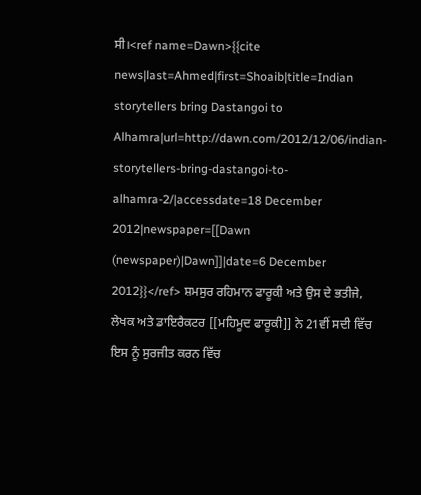ਸੀ।<ref name=Dawn>{{cite news|last=Ahmed|first=Shoaib|title=Indian storytellers bring Dastangoi to Alhamra|url=http://dawn.com/2012/12/06/indian-storytellers-bring-dastangoi-to-alhamra-2/|accessdate=18 December 2012|newspaper=[[Dawn (newspaper)|Dawn]]|date=6 December 2012}}</ref> ਸ਼ਮਸੁਰ ਰਹਿਮਾਨ ਫਾਰੂਕੀ ਅਤੇ ਉਸ ਦੇ ਭਤੀਜੇ, ਲੇਖਕ ਅਤੇ ਡਾਇਰੈਕਟਰ [[ਮਹਿਮੂਦ ਫਾਰੂਕੀ]] ਨੇ 21ਵੀਂ ਸਦੀ ਵਿੱਚ ਇਸ ਨੂੰ ਸੁਰਜੀਤ ਕਰਨ ਵਿੱਚ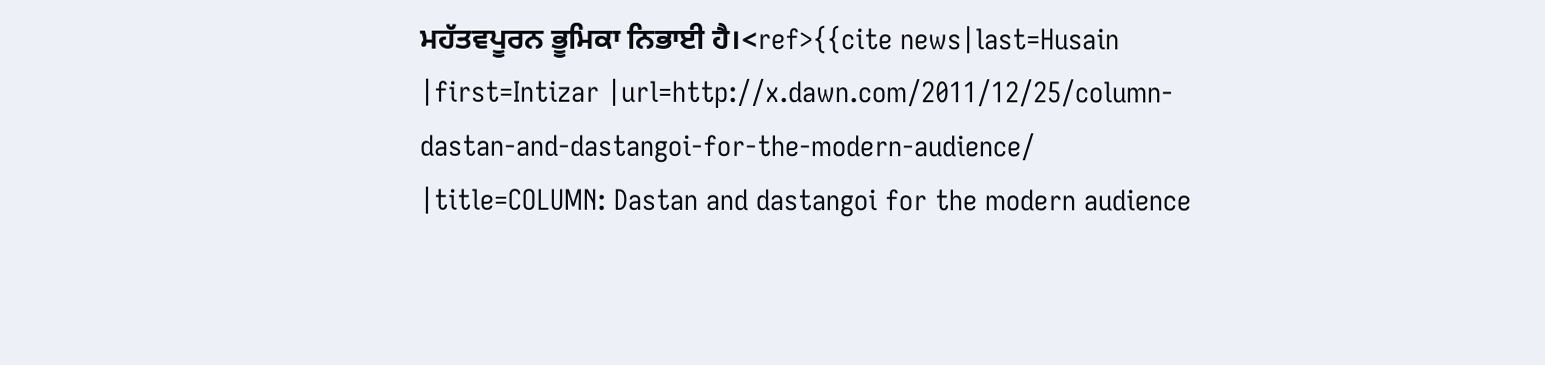ਮਹੱਤਵਪੂਰਨ ਭੂਮਿਕਾ ਨਿਭਾਈ ਹੈ।<ref>{{cite news|last=Husain |first=Intizar |url=http://x.dawn.com/2011/12/25/column-dastan-and-dastangoi-for-the-modern-audience/ |title=COLUMN: Dastan and dastangoi for the modern audience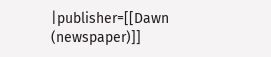|publisher=[[Dawn (newspaper)]]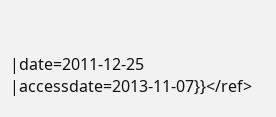|date=2011-12-25 |accessdate=2013-11-07}}</ref>